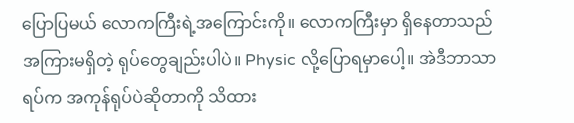ပြောပြမယ် လောကကြီးရဲ့အကြောင်းကို။ လောကကြီးမှာ ရှိနေတာသည် အကြားမရှိတဲ့ ရုပ်တွေချည်းပါပဲ။ Physic လို့ပြောရမှာပေါ့။ အဲဒီဘာသာရပ်က အကုန်ရုပ်ပဲဆိုတာကို သိထား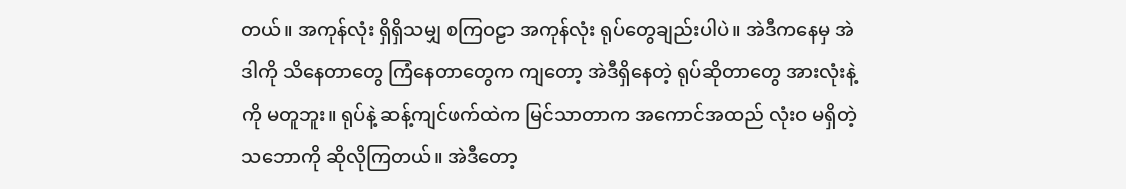တယ်။ အကုန်လုံး ရှိရှိသမျှ စကြဝဠာ အကုန်လုံး ရုပ်တွေချည်းပါပဲ။ အဲဒီကနေမှ အဲဒါကို သိနေတာတွေ ကြံနေတာတွေက ကျတော့ အဲဒီရှိနေတဲ့ ရုပ်ဆိုတာတွေ အားလုံးနဲ့ကို မတူဘူး။ ရုပ်နဲ့ ဆန့်ကျင်ဖက်ထဲက မြင်သာတာက အကောင်အထည် လုံးဝ မရှိတဲ့ သဘောကို ဆိုလိုကြတယ်။ အဲဒီတော့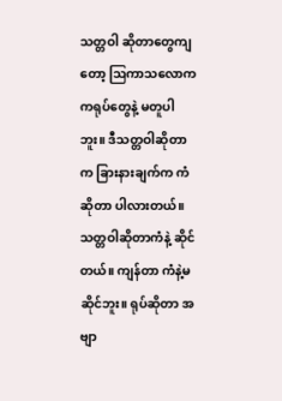သတ္တဝါ ဆိုတာတွေကျတော့ ဩကာသလောက ကရုပ်တွေနဲ့ မတူပါဘူး။ ဒီသတ္တဝါဆိုတာက ခြားနားချက်က ကံဆိုတာ ပါလားတယ်။ သတ္တဝါဆိုတာကံနဲ့ ဆိုင်တယ်။ ကျန်တာ ကံနဲ့မဆိုင်ဘူး။ ရုပ်ဆိုတာ အဗျာ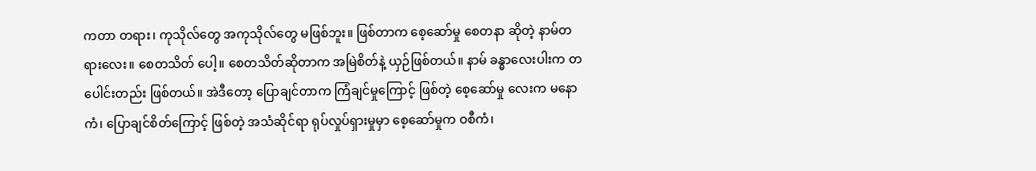ကတာ တရား၊ ကုသိုလ်တွေ အကုသိုလ်တွေ မဖြစ်ဘူး။ ဖြစ်တာက စေ့ဆော်မှု စေတနာ ဆိုတဲ့ နာမ်တရားလေး။ စေတသိတ် ပေါ့။ စေတသိတ်ဆိုတာက အမြဲစိတ်နဲ့ ယှဉ်ဖြစ်တယ်။ နာမ် ခန္ဓာလေးပါးက တပေါင်းတည်း ဖြစ်တယ်။ အဲဒီတော့ ပြောချင်တာက ကြံချင်မှုကြောင့် ဖြစ်တဲ့ စေ့ဆော်မှု လေးက မနောကံ၊ ပြောချင်စိတ်ကြောင့် ဖြစ်တဲ့ အသံဆိုင်ရာ ရုပ်လှုပ်ရှားမှုမှာ စေ့ဆော်မှုက ဝစီကံ၊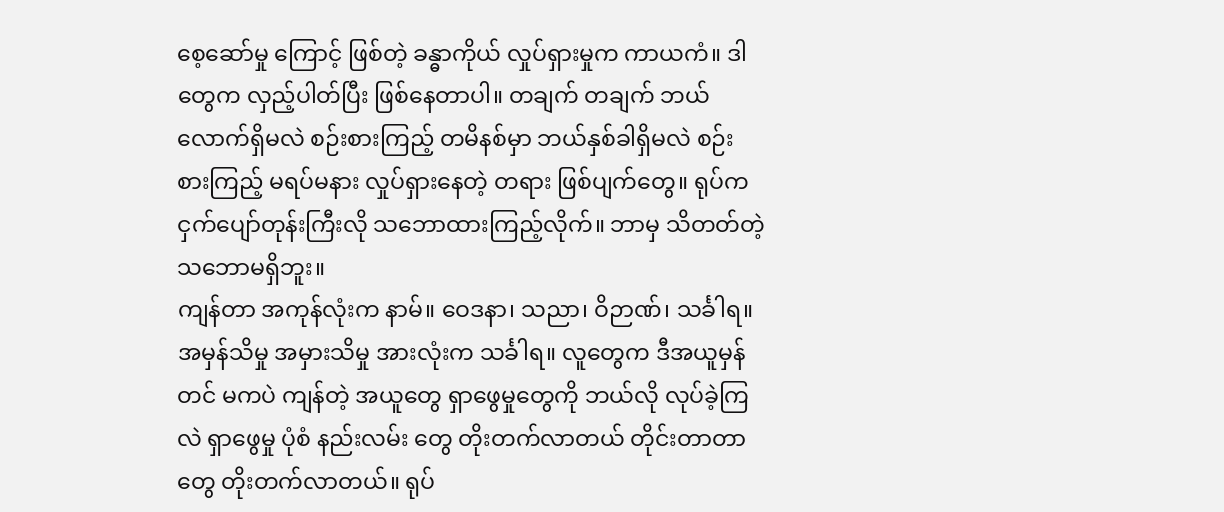စေ့ဆော်မှု ကြောင့် ဖြစ်တဲ့ ခန္ဓာကိုယ် လှုပ်ရှားမှုက ကာယကံ။ ဒါတွေက လှည့်ပါတ်ပြီး ဖြစ်နေတာပါ။ တချက် တချက် ဘယ်လောက်ရှိမလဲ စဉ်းစားကြည့် တမိနစ်မှာ ဘယ်နှစ်ခါရှိမလဲ စဉ်းစားကြည့် မရပ်မနား လှုပ်ရှားနေတဲ့ တရား ဖြစ်ပျက်တွေ။ ရုပ်က ငှက်ပျော်တုန်းကြီးလို သဘောထားကြည့်လိုက်။ ဘာမှ သိတတ်တဲ့ သဘောမရှိဘူး။
ကျန်တာ အကုန်လုံးက နာမ်။ ဝေဒနာ၊ သညာ၊ ဝိဉာဏ်၊ သင်္ခါရ။ အမှန်သိမှု အမှားသိမှု အားလုံးက သင်္ခါရ။ လူတွေက ဒီအယူမှန်တင် မကပဲ ကျန်တဲ့ အယူတွေ ရှာဖွေမှုတွေကို ဘယ်လို လုပ်ခဲ့ကြလဲ ရှာဖွေမှု ပုံစံ နည်းလမ်း တွေ တိုးတက်လာတယ် တိုင်းတာတာတွေ တိုးတက်လာတယ်။ ရုပ်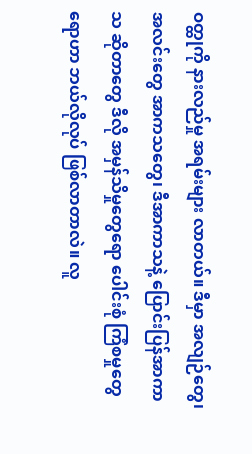ဝတ္ထုကို နားလည်မှု အရမ်းများ လာတယ်။ ဒီမှာ အလျဉ်တွေ၊ အလင်းတွေ အာကသတွေ၊ ဒီအာကာသနဲ့ ပြောင်းပြန်အာကာသ ဆိုတာတွေ ဒီလို အမှန်သိမှုတွေရော ပေါင်းစုံ ကြံစမှုတွေရောဟာ ဘယ်လိုလုပ် ဖြစ်လာတာလဲ။ လူ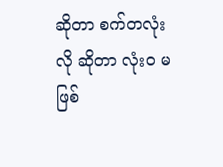ဆိုတာ စက်တလုံးလို ဆိုတာ လုံးဝ မဖြစ်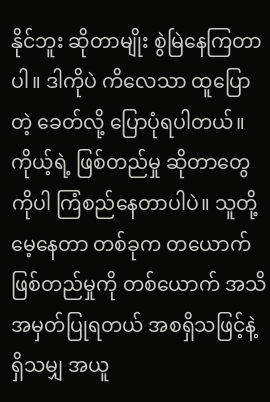နိုင်ဘူး ဆိုတာမျိုး စွဲမြဲနေကြတာပါ။ ဒါကိုပဲ ကိလေသာ ထူပြောတဲ့ ခေတ်လို့ ပြောပုံရပါတယ်။
ကိုယ့်ရဲ့ ဖြစ်တည်မှု ဆိုတာတွေကိုပါ ကြံစည်နေတာပါပဲ။ သူတို့မေ့နေတာ တစ်ခုက တယောက်ဖြစ်တည်မှုကို တစ်ယောက် အသိအမှတ်ပြုရတယ် အစရှိသဖြင့်နဲ့ ရှိသမျှ အယူ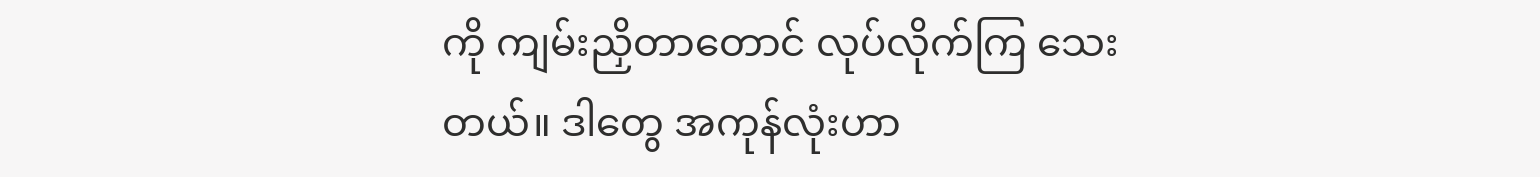ကို ကျမ်းညှိတာတောင် လုပ်လိုက်ကြ သေးတယ်။ ဒါတွေ အကုန်လုံးဟာ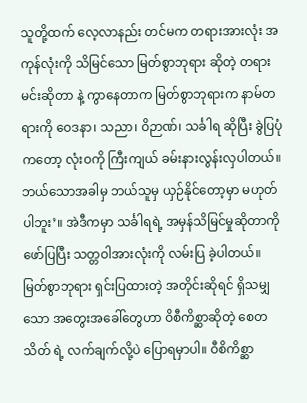သူတို့ထက် လေ့လာနည်း တင်မက တရားအားလုံး အကုန်လုံးကို သိမြင်သော မြတ်စွာဘုရား ဆိုတဲ့ တရားမင်းဆိုတာ နဲ့ ကွာနေတာက မြတ်စွာဘုရားက နာမ်တရားကို ဝေဒနာ၊ သညာ၊ ဝိဉာဏ်၊ သင်္ခါရ ဆိုပြီး ခွဲပြပုံကတော့ လုံးဝကို ကြီးကျယ် ခမ်းနားလွန်းလှပါတယ်။ ဘယ်သောအခါမှ ဘယ်သူမှ ယှဉ်နိုင်တော့မှာ မဟုတ်ပါဘူး’။ အဲဒီကမှာ သင်္ခါရရဲ့ အမှန်သိမြင်မှုဆိုတာကို ဖော်ပြပြီး သတ္တဝါအားလုံးကို လမ်းပြ ခဲ့ပါတယ်။
မြတ်စွာဘုရား ရှင်းပြထားတဲ့ အတိုင်းဆိုရင် ရှိသမျှသော အတွေးအခေါ်တွေဟာ ဝိစီကိစ္ဆာဆိုတဲ့ စေတသိတ် ရဲ့ လက်ချက်လို့ပဲ ပြောရမှာပါ။ ဝီစိကိစ္ဆာ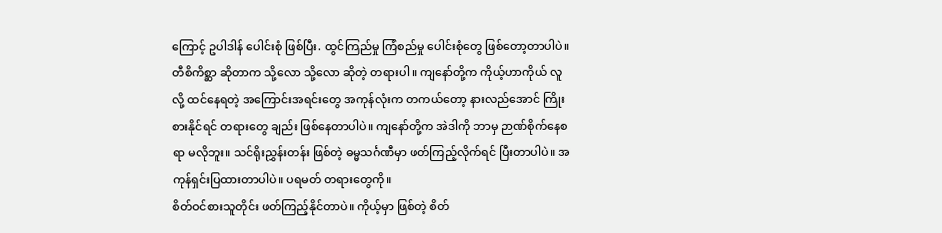ကြောင့် ဥပါဒါန် ပေါင်းစုံ ဖြစ်ပြီး. ထွင်ကြည်မှု ကြံစည်မှု ပေါင်းစုံတွေ ဖြစ်တော့တာပါပဲ။ တီစိကိစ္ဆာ ဆိုတာက သို့လော သို့လော ဆိုတဲ့ တရားပါ။ ကျနော်တို့က ကိုယ့်ဟာကိုယ် လူလို့ ထင်နေရတဲ့ အကြောင်းအရင်းတွေ အကုန်လုံးက တကယ်တော့ နားလည်အောင် ကြိုးစားနိုင်ရင် တရားတွေ ချည်း ဖြစ်နေတာပါပဲ။ ကျနော်တို့က အဲဒါကို ဘာမှ ဉာဏ်စိုက်နေစရာ မလိုဘူး။ သင်ရိုးညွှန်းတန်း ဖြစ်တဲ့ ဓမ္မသင်္ဂဏီမှာ ဖတ်ကြည့်လိုက်ရင် ပြီးတာပါပဲ။ အကုန်ရှင်းပြထားတာပါပဲ။ ပရမတ် တရားတွေကို။
စိတ်ဝင်စားသူတိုင်း ဖတ်ကြည့်နိုင်တာပဲ။ ကိုယ့်မှာ ဖြစ်တဲ့ စိတ်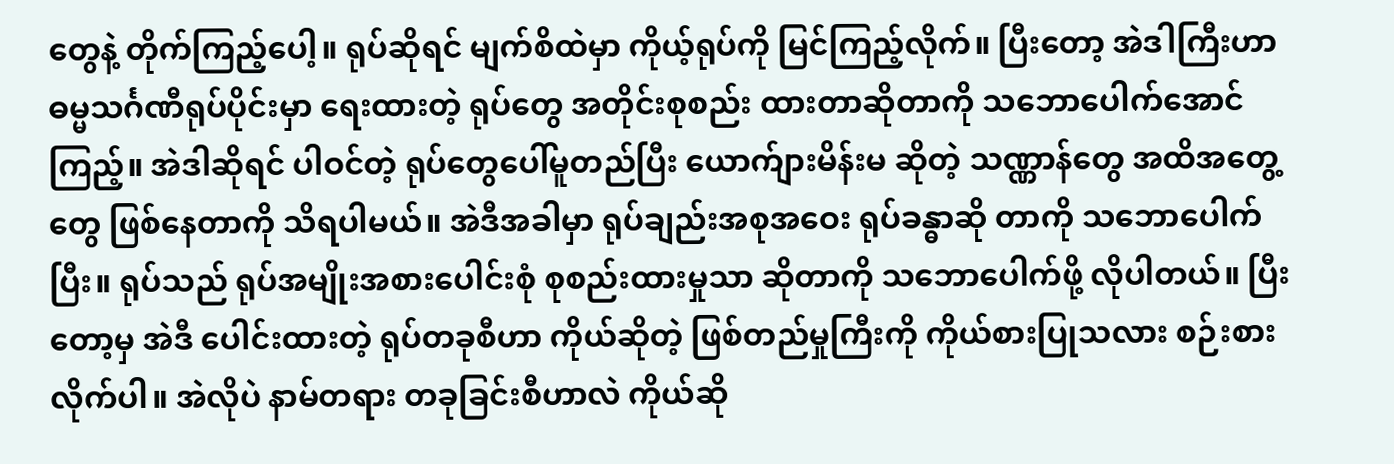တွေနဲ့ တိုက်ကြည့်ပေါ့။ ရုပ်ဆိုရင် မျက်စိထဲမှာ ကိုယ့်ရုပ်ကို မြင်ကြည့်လိုက်။ ပြီးတော့ အဲဒါကြီးဟာ ဓမ္မသင်္ဂဏီရုပ်ပိုင်းမှာ ရေးထားတဲ့ ရုပ်တွေ အတိုင်းစုစည်း ထားတာဆိုတာကို သဘောပေါက်အောင် ကြည့်။ အဲဒါဆိုရင် ပါဝင်တဲ့ ရုပ်တွေပေါ်မူတည်ပြီး ယောက်ျားမိန်းမ ဆိုတဲ့ သဏ္ဏာန်တွေ အထိအတွေ့ တွေ ဖြစ်နေတာကို သိရပါမယ်။ အဲဒီအခါမှာ ရုပ်ချည်းအစုအဝေး ရုပ်ခန္ဓာဆို တာကို သဘောပေါက်ပြီး။ ရုပ်သည် ရုပ်အမျိုးအစားပေါင်းစုံ စုစည်းထားမှုသာ ဆိုတာကို သဘောပေါက်ဖို့ လိုပါတယ်။ ပြီးတော့မှ အဲဒီ ပေါင်းထားတဲ့ ရုပ်တခုစီဟာ ကိုယ်ဆိုတဲ့ ဖြစ်တည်မှုကြီးကို ကိုယ်စားပြုသလား စဉ်းစားလိုက်ပါ။ အဲလိုပဲ နာမ်တရား တခုခြင်းစီဟာလဲ ကိုယ်ဆို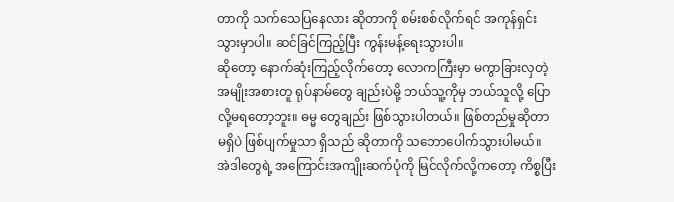တာကို သက်သေပြနေလား ဆိုတာကို စမ်းစစ်လိုက်ရင် အကုန်ရှင်းသွားမှာပါ။ ဆင်ခြင်ကြည့်ပြီး ကွန်းမန့်ရေးသွားပါ။
ဆိုတော့ နောက်ဆုံးကြည့်လိုက်တော့ လောကကြီးမှာ မကွာခြားလှတဲ့ အမျိုးအစားတူ ရုပ်နာမ်တွေ ချည်းပဲမို့ ဘယ်သူ့ကိုမှ ဘယ်သူလို့ ပြောလို့မရတော့ဘူး။ ဓမ္မ တွေချည်း ဖြစ်သွားပါတယ်။ ဖြစ်တည်မှုဆိုတာ မရှိပဲ ဖြစ်ပျက်မှုသာ ရှိသည် ဆိုတာကို သဘောပေါက်သွားပါမယ်။
အဲဒါတွေရဲ့ အကြောင်းအကျိုးဆက်ပုံကို မြင်လိုက်လို့ကတော့ ကိစ္စပြီး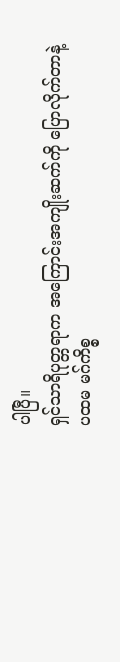ပါပြီ။
ရှင်သာရိပုတ္တရာက အကြောင်းအကျိုးဆက်ကို ပြောလိုက်တာနဲ့ ပထမ မဂ်ကိစ္စ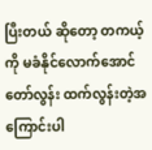ပြီးတယ် ဆိုတော့ တကယ့်ကို မခံနိုင်လောက်အောင် တော်လွန်း ထက်လွန်းတဲ့အကြောင်းပါ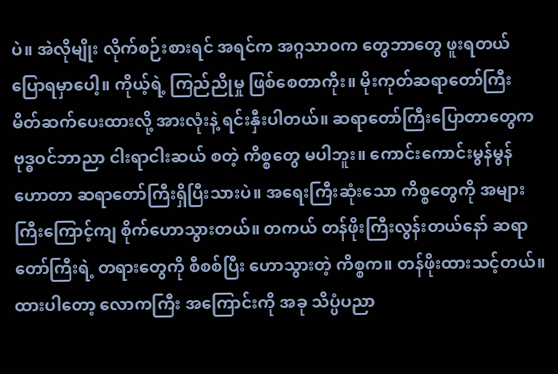ပဲ။ အဲလိုမျိုး လိုက်စဉ်းစားရင် အရင်က အဂ္ဂသာဝက တွေဘာတွေ ဖူးရတယ် ပြောရမှာပေါ့။ ကိုယ့်ရဲ့ ကြည်ညိုမှု ဖြစ်စေတာကိုး။ မိုးကုတ်ဆရာတော်ကြီး မိတ်ဆက်ပေးထားလို့ အားလုံးနဲ့ ရင်းနှီးပါတယ်။ ဆရာတော်ကြီးပြောတာတွေက ဗုဒ္ဓဝင်ဘာညာ ငါးရာငါးဆယ် စတဲ့ ကိစ္စတွေ မပါဘူး။ ကောင်းကောင်းမွန်မွန်ဟောတာ ဆရာတော်ကြီးရှိပြီးသားပဲ။ အရေးကြီးဆုံးသော ကိစ္စတွေကို အများကြီးကြောင့်ကျ စိုက်ဟောသွားတယ်။ တကယ် တန်ဖိုးကြီးလွန်းတယ်နော် ဆရာတော်ကြီးရဲ့ တရားတွေကို စီစစ်ပြီး ဟောသွားတဲ့ ကိစ္စက။ တန်ဖိုးထားသင့်တယ်။
ထားပါတော့ လောကကြီး အကြောင်းကို အခု သိပ္ပံပညာ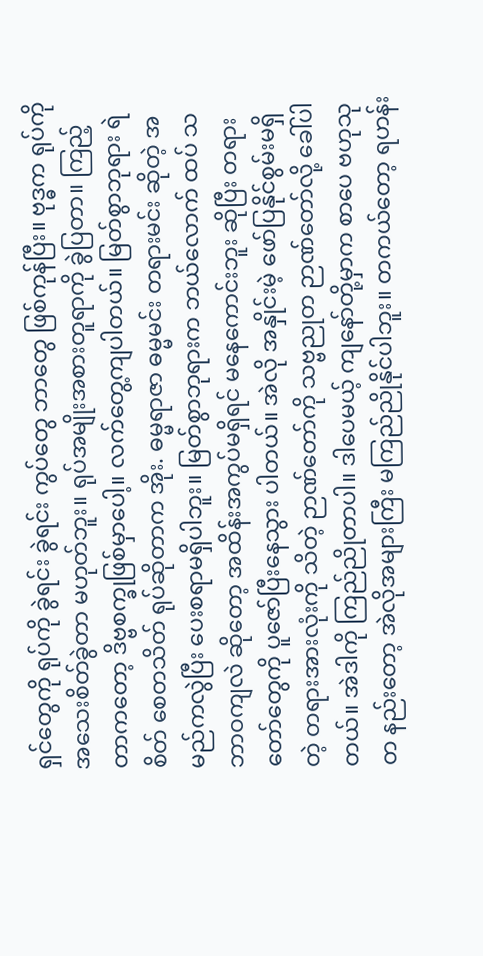ရှင်တွေကို ရုပ်ကို ခွဲရင်း ခွဲရင်း ကွပ်တွေ ဘာတွေ ဖြစ်ကုန်ပြီး။ ဗုဒ္ဓက ရုပ်ကို အသေးစိတ်ခွဲတာ မဟုတ်ဘူး။ ရုပ်အမျိုးအစားတူရာကို ခွဲပြတာ။ ကြည့်တာကတော့ ဒိဗ္ဗစက္ခုဖြစ်မှာပေါ့။ လက်တွေ့ကျပါတယ်။ မြတ်စွာဘုရား ရဲ စိတ် စေတသိတ် ရုပ်ဆိုတာက အိုး. ဓမ္မရာဇာ ဓမ္မမင်း တရားမင်း ဆိုတဲ့ အမည်ကလွဲပြီး ပေးစရာမရှိပါဘူး။ မြတ်စွာဘုရားက ဘယ်လောက် ထပ် သဘာဝကျလဲ ဆိုတော့ အထိန်းအကွပ်မရှိရင် မနေကောင်းဘူး ဆိုပြီး တရားတော်တွေကို ပူဇော်ပြီးနေသွား ပါတယ်။ အဲလို အနှိုင်းမဲ့ ဖော်ပြနိုင်စွမ်းမရှိတဲ့ တရားအားလုံးကို သိတဲ့ ဉာဏ်တော်ကို သဗ္ဗညုတ ဉာဏ်တော်လို့ ခေါ်ပါတယ်။ အဲဒါကို ကြည်ညိုတာပါ။ ဒါပေမယ့် ကျနော်တို့မှာက စာပေ ဗဟုသုတ နည်းတော့ အဲလိုအများကြီး မကြည်ညိုနိုင်ပါဘူး။ တကယ်တော့ ရဟန်း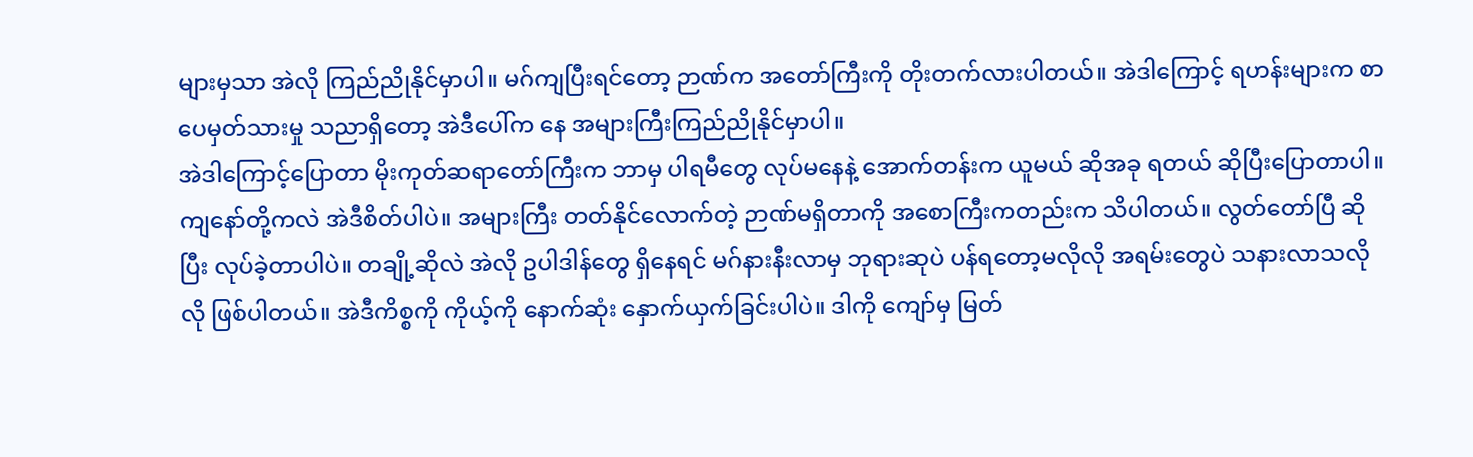များမှသာ အဲလို ကြည်ညိုနိုင်မှာပါ။ မဂ်ကျပြီးရင်တော့ ဉာဏ်က အတော်ကြီးကို တိုးတက်လားပါတယ်။ အဲဒါကြောင့် ရဟန်းများက စာပေမှတ်သားမှု သညာရှိတော့ အဲဒီပေါ်က နေ အများကြီးကြည်ညိုနိုင်မှာပါ။
အဲဒါကြောင့်ပြောတာ မိုးကုတ်ဆရာတော်ကြီးက ဘာမှ ပါရမီတွေ လုပ်မနေနဲ့ အောက်တန်းက ယူမယ် ဆိုအခု ရတယ် ဆိုပြီးပြောတာပါ။ ကျနော်တို့ကလဲ အဲဒီစိတ်ပါပဲ။ အများကြီး တတ်နိုင်လောက်တဲ့ ဉာဏ်မရှိတာကို အစောကြီးကတည်းက သိပါတယ်။ လွတ်တော်ပြီ ဆိုပြီး လုပ်ခဲ့တာပါပဲ။ တချို့ဆိုလဲ အဲလို ဥပါဒါန်တွေ ရှိနေရင် မဂ်နားနီးလာမှ ဘုရားဆုပဲ ပန်ရတော့မလိုလို အရမ်းတွေပဲ သနားလာသလိုလို ဖြစ်ပါတယ်။ အဲဒီကိစ္စကို ကိုယ့်ကို နောက်ဆုံး နှောက်ယှက်ခြင်းပါပဲ။ ဒါကို ကျော်မှ မြတ်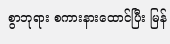စွာဘုရား စကားနားထောင်ပြီး မြန်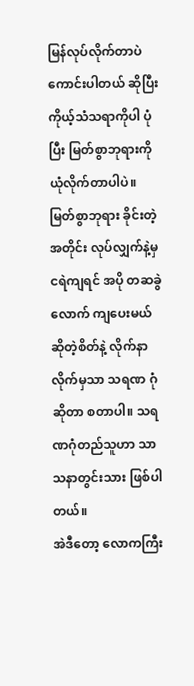မြန်လုပ်လိုက်တာပဲ ကောင်းပါတယ် ဆိုပြီး ကိုယ့်သံသရာကိုပါ ပုံပြီး မြတ်စွာဘုရားကို ယုံလိုက်တာပါပဲ။ မြတ်စွာဘုရား ခိုင်းတဲ့ အတိုင်း လုပ်လျှက်နဲ့မှ ငရဲကျရင် အပို တဆခွဲလောက် ကျပေးမယ် ဆိုတဲ့စိတ်နဲ့ လိုက်နာလိုက်မှသာ သရဏ ဂုံဆိုတာ စတာပါ။ သရဏဂုံတည်သူဟာ သာသနာတွင်းသား ဖြစ်ပါတယ်။
အဲဒီတော့ လောကကြီး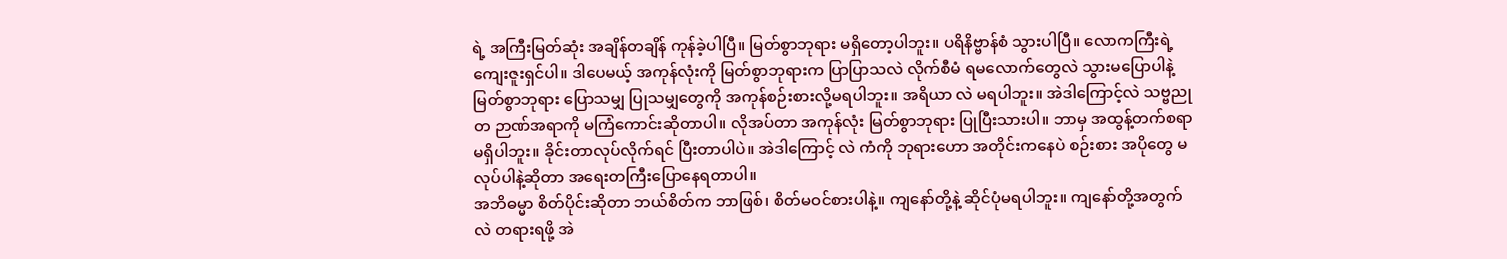ရဲ့ အကြီးမြတ်ဆုံး အချိန်တချိန် ကုန်ခဲ့ပါပြီ။ မြတ်စွာဘုရား မရှိတော့ပါဘူး။ ပရိနိဗ္ဗာန်စံ သွားပါပြီ။ လောကကြီးရဲ့ ကျေးဇူးရှင်ပါ။ ဒါပေမယ့် အကုန်လုံးကို မြတ်စွာဘုရားက ပြာပြာသလဲ လိုက်စီမံ ရမလောက်တွေလဲ သွားမပြောပါနဲ့ မြတ်စွာဘုရား ပြောသမျှ ပြုသမျှတွေကို အကုန်စဉ်းစားလို့မရပါဘူး။ အရိယာ လဲ မရပါဘူး။ အဲဒါကြောင့်လဲ သဗ္ဗညုတ ဉာဏ်အရာကို မကြံကောင်းဆိုတာပါ။ လိုအပ်တာ အကုန်လုံး မြတ်စွာဘုရား ပြုပြီးသားပါ။ ဘာမှ အထွန့်တက်စရာ မရှိပါဘူး။ ခိုင်းတာလုပ်လိုက်ရင် ပြီးတာပါပဲ။ အဲဒါကြောင့် လဲ ကံကို ဘုရားဟော အတိုင်းကနေပဲ စဉ်းစား အပိုတွေ မလုပ်ပါနဲ့ဆိုတာ အရေးတကြီးပြောနေရတာပါ။
အဘိဓမ္မာ စိတ်ပိုင်းဆိုတာ ဘယ်စိတ်က ဘာဖြစ်၊ စိတ်မဝင်စားပါနဲ့။ ကျနော်တို့နဲ့ ဆိုင်ပုံမရပါဘူး။ ကျနော်တို့အတွက်လဲ တရားရဖို့ အဲ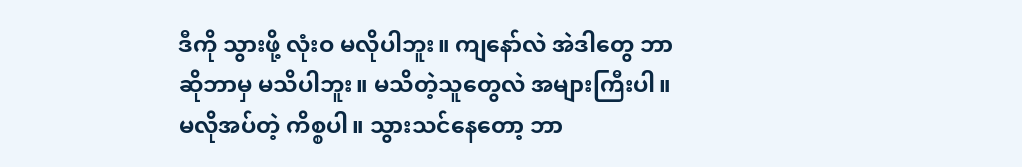ဒီကို သွားဖို့ လုံးဝ မလိုပါဘူး။ ကျနော်လဲ အဲဒါတွေ ဘာဆိုဘာမှ မသိပါဘူး။ မသိတဲ့သူတွေလဲ အများကြီးပါ။ မလိုအပ်တဲ့ ကိစ္စပါ။ သွားသင်နေတော့ ဘာ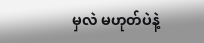မှလဲ မဟုတ်ပဲနဲ့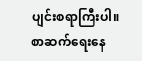ပျင်းစရာကြီးပါ။
စာဆက်ရေးနေ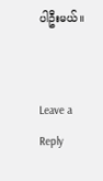ပါဦးမယ်။


Leave a Reply